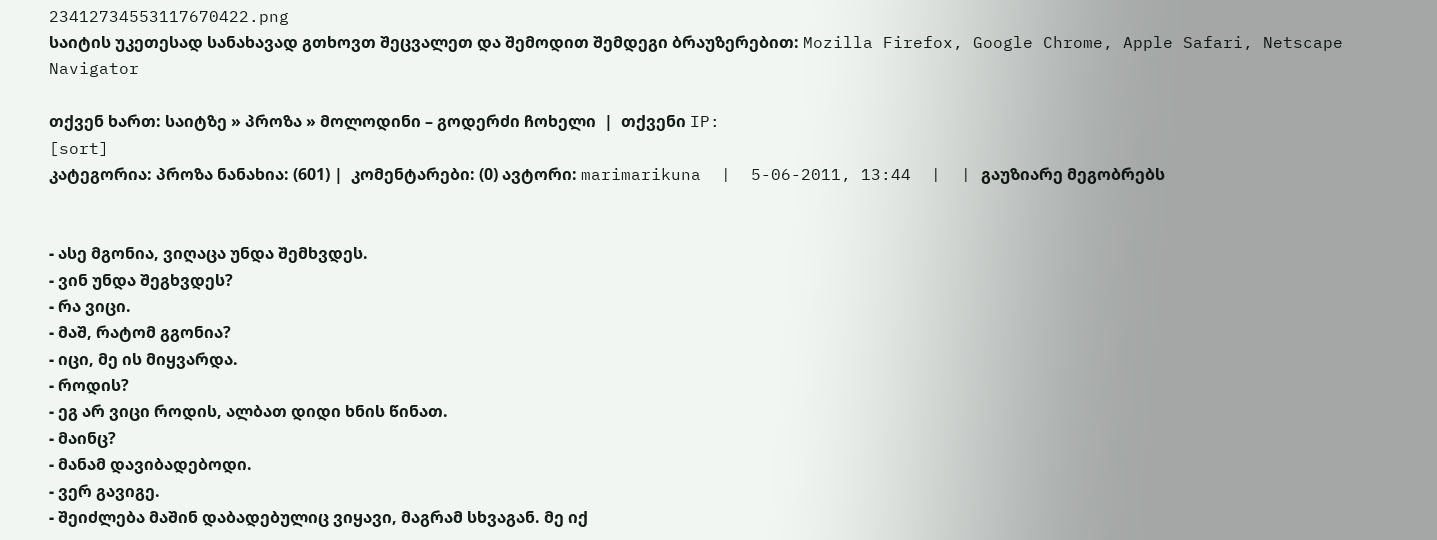23412734553117670422.png
საიტის უკეთესად სანახავად გთხოვთ შეცვალეთ და შემოდით შემდეგი ბრაუზერებით: Mozilla Firefox, Google Chrome, Apple Safari, Netscape Navigator

თქვენ ხართ: საიტზე » პროზა » მოლოდინი – გოდერძი ჩოხელი  |  თქვენი IP:
[sort]
კატეგორია: პროზა ნანახია: (601) |  კომენტარები: (0) ავტორი: marimarikuna  |  5-06-2011, 13:44  |  | გაუზიარე მეგობრებს


- ასე მგონია, ვიღაცა უნდა შემხვდეს.
- ვინ უნდა შეგხვდეს?
- რა ვიცი.
- მაშ, რატომ გგონია?
- იცი, მე ის მიყვარდა.
- როდის?
- ეგ არ ვიცი როდის, ალბათ დიდი ხნის წინათ.
- მაინც?
- მანამ დავიბადებოდი.
- ვერ გავიგე.
- შეიძლება მაშინ დაბადებულიც ვიყავი, მაგრამ სხვაგან. მე იქ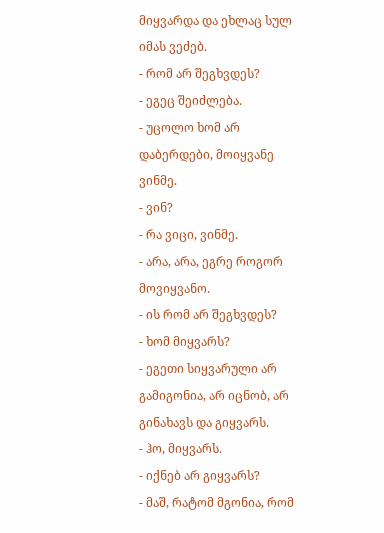მიყვარდა და ეხლაც სულ იმას ვეძებ.
- რომ არ შეგხვდეს?
- ეგეც შეიძლება.
- უცოლო ხომ არ დაბერდები, მოიყვანე ვინმე.
- ვინ?
- რა ვიცი, ვინმე.
- არა, არა, ეგრე როგორ მოვიყვანო.
- ის რომ არ შეგხვდეს?
- ხომ მიყვარს?
- ეგეთი სიყვარული არ გამიგონია, არ იცნობ, არ გინახავს და გიყვარს.
- ჰო, მიყვარს.
- იქნებ არ გიყვარს?
- მაშ, რატომ მგონია, რომ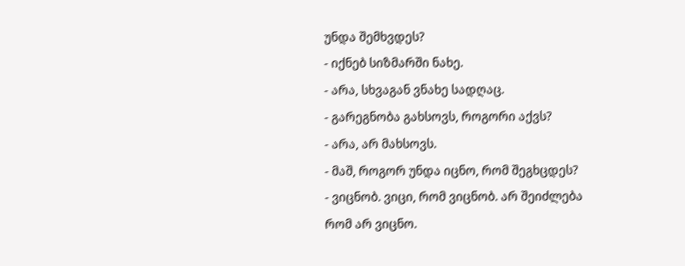უნდა შემხვდეს?
- იქნებ სიზმარში ნახე.
- არა, სხვაგან ვნახე სადღაც.
- გარეგნობა გახსოვს, როგორი აქვს?
- არა, არ მახსოვს.
- მაშ, როგორ უნდა იცნო, რომ შეგხცდეს?
- ვიცნობ. ვიცი, რომ ვიცნობ. არ შეიძლება რომ არ ვიცნო.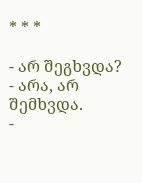* * *

- არ შეგხვდა?
- არა, არ შემხვდა.
-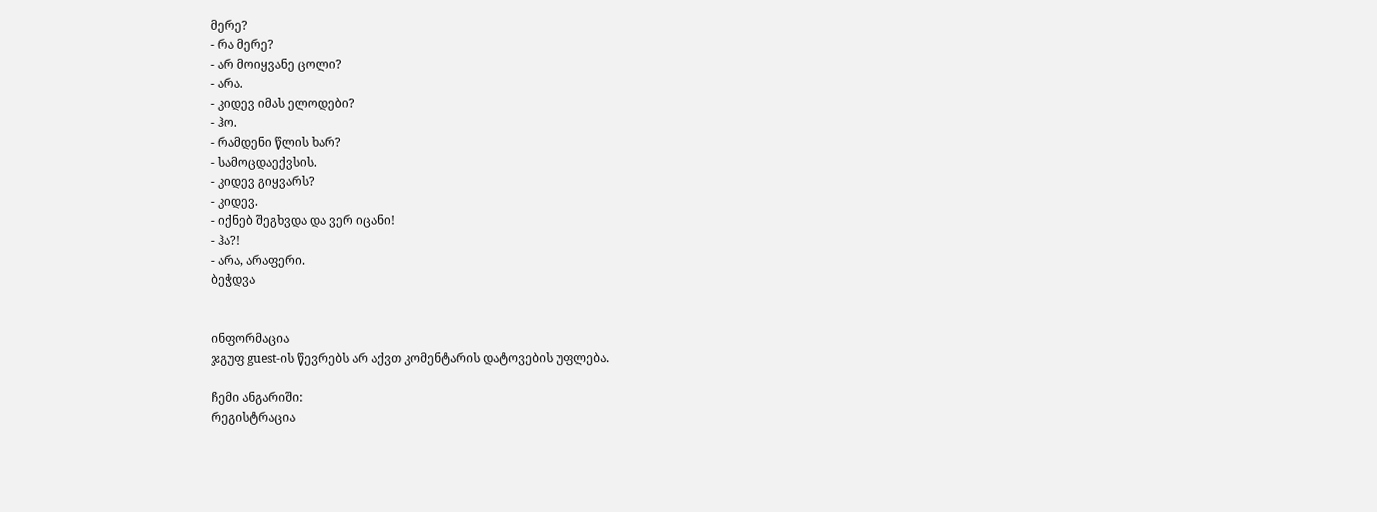მერე?
- რა მერე?
- არ მოიყვანე ცოლი?
- არა.
- კიდევ იმას ელოდები?
- ჰო.
- რამდენი წლის ხარ?
- სამოცდაექვსის.
- კიდევ გიყვარს?
- კიდევ.
- იქნებ შეგხვდა და ვერ იცანი!
- ჰა?!
- არა, არაფერი.
ბეჭდვა


ინფორმაცია
ჯგუფ guest-ის წევრებს არ აქვთ კომენტარის დატოვების უფლება.

ჩემი ანგარიში:
რეგისტრაცია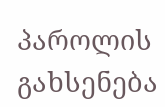პაროლის გახსენება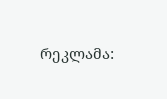რეკლამა: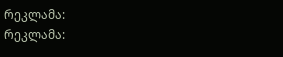რეკლამა:
რეკლამა: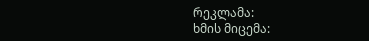რეკლამა:
ხმის მიცემა: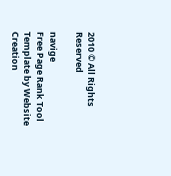2010 © All Rights Reserved

navige
Free Page Rank Tool
Template by Website Creation